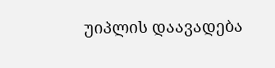უიპლის დაავადება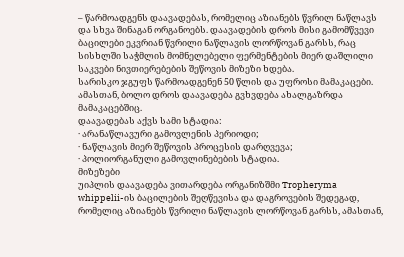– წარმოადგენს დაავადებას, რომელიც აზიანებს წვრილ ნაწლავს და სხვა შინაგან ორგანოებს. დაავადების დროს მისი გამომწვევი ბაცილები ეკვრიან წვრილი ნაწლავის ლორწოვან გარსს, რაც სისხლში საჭმლის მომნელებელი ფერმენტების მიერ დაშლილი საკვები ნივთიერებების შეწოვის მიზეზი ხდება.
სარისკო ჯგუფს წარმოადგენენ 50 წლის და უფროსი მამაკაცები. ამასთან, ბოლო დროს დაავადება გვხვდება ახალგაზრდა მამაკაცებშიც.
დაავადებას აქვს სამი სტადია:
· არანაწლავური გამოვლენის პერიოდი;
· ნაწლავის მიერ შეწოვის პროცესის დარღვევა;
· პოლიორგანული გამოვლინებების სტადია.
მიზეზები
უიპლის დაავადება ვითარდება ორგანიზშმი Tropheryma whippelii-ის ბაცილების შეღწევისა და დაგროვების შედეგად, რომელიც აზიანებს წვრილი ნაწლავის ლორწოვან გარსს, ამასთან,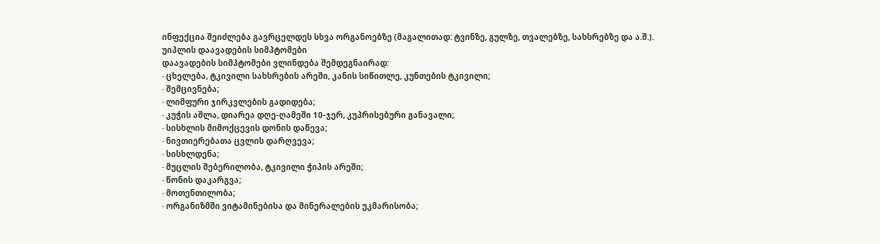ინფექცია შეიძლება გავრცელდეს სხვა ორგანოებზე (მაგალითად: ტვინზე, გულზე, თვალებზე, სახსრებზე და ა.შ.).
უიპლის დაავადების სიმპტომები
დაავადების სიმპტომები ვლინდება შემდეგნაირად:
· ცხელება, ტკივილი სახსრების არეში, კანის სიწითლე, კუნთების ტკივილი;
· შემცივნება;
· ლიმფური ჯირკვლების გადიდება;
· კუჭის აშლა, დიარეა დღე-ღამეში 10-ჯერ, კუპრისებური განავალი;
· სისხლის მიმოქცევის დონის დაწევა;
· ნივთიერებათა ცვლის დარღვევა;
· სისხლდენა;
· მუცლის შებერილობა, ტკივილი ჭიპის არეში;
· წონის დაკარგვა;
· მოთენთილობა;
· ორგანიზმში ვიტამინებისა და მინერალების უკმარისობა;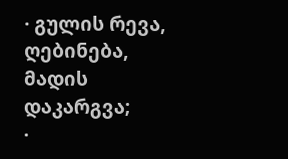· გულის რევა, ღებინება, მადის დაკარგვა;
·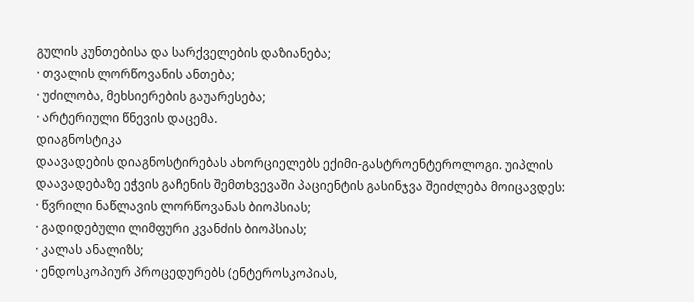გულის კუნთებისა და სარქველების დაზიანება;
· თვალის ლორწოვანის ანთება;
· უძილობა, მეხსიერების გაუარესება;
· არტერიული წნევის დაცემა.
დიაგნოსტიკა
დაავადების დიაგნოსტირებას ახორციელებს ექიმი-გასტროენტეროლოგი. უიპლის დაავადებაზე ეჭვის გაჩენის შემთხვევაში პაციენტის გასინჯვა შეიძლება მოიცავდეს:
· წვრილი ნაწლავის ლორწოვანას ბიოპსიას;
· გადიდებული ლიმფური კვანძის ბიოპსიას;
· კალას ანალიზს;
· ენდოსკოპიურ პროცედურებს (ენტეროსკოპიას,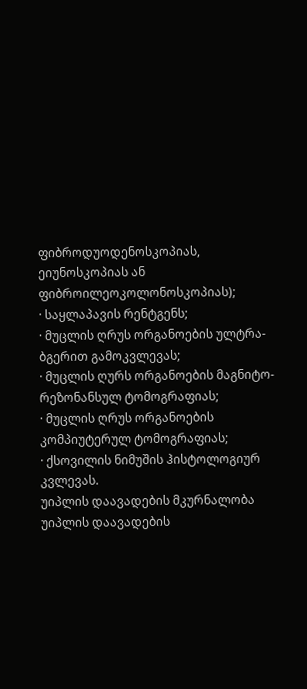ფიბროდუოდენოსკოპიას, ეიუნოსკოპიას ან ფიბროილეოკოლონოსკოპიას);
· საყლაპავის რენტგენს;
· მუცლის ღრუს ორგანოების ულტრა-ბგერით გამოკვლევას;
· მუცლის ღურს ორგანოების მაგნიტო-რეზონანსულ ტომოგრაფიას;
· მუცლის ღრუს ორგანოების კომპიუტერულ ტომოგრაფიას;
· ქსოვილის ნიმუშის ჰისტოლოგიურ კვლევას.
უიპლის დაავადების მკურნალობა
უიპლის დაავადების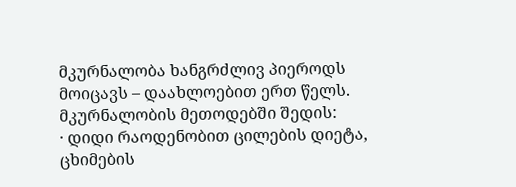მკურნალობა ხანგრძლივ პიეროდს მოიცავს – დაახლოებით ერთ წელს. მკურნალობის მეთოდებში შედის:
· დიდი რაოდენობით ცილების დიეტა, ცხიმების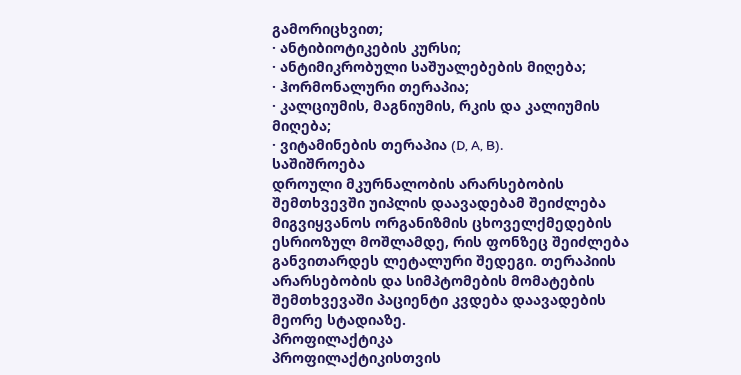გამორიცხვით;
· ანტიბიოტიკების კურსი;
· ანტიმიკრობული საშუალებების მიღება;
· ჰორმონალური თერაპია;
· კალციუმის, მაგნიუმის, რკის და კალიუმის მიღება;
· ვიტამინების თერაპია (D, A, B).
საშიშროება
დროული მკურნალობის არარსებობის შემთხვევში უიპლის დაავადებამ შეიძლება მიგვიყვანოს ორგანიზმის ცხოველქმედების ესრიოზულ მოშლამდე, რის ფონზეც შეიძლება განვითარდეს ლეტალური შედეგი. თერაპიის არარსებობის და სიმპტომების მომატების შემთხვევაში პაციენტი კვდება დაავადების მეორე სტადიაზე.
პროფილაქტიკა
პროფილაქტიკისთვის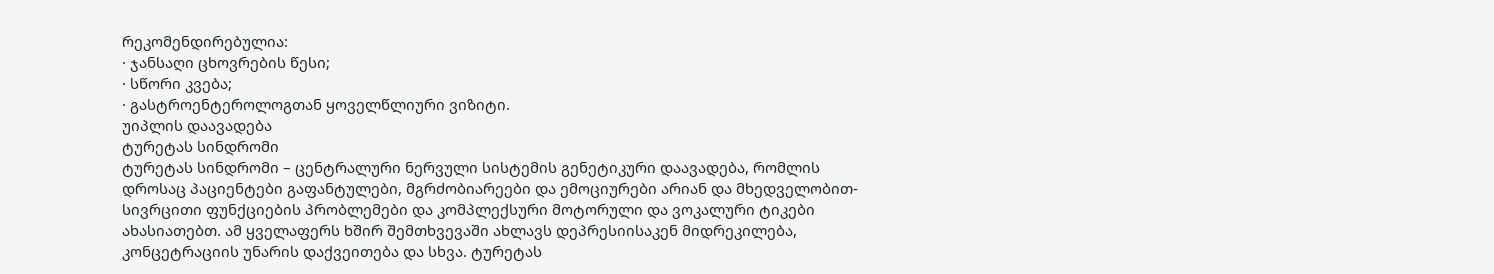რეკომენდირებულია:
· ჯანსაღი ცხოვრების წესი;
· სწორი კვება;
· გასტროენტეროლოგთან ყოველწლიური ვიზიტი.
უიპლის დაავადება
ტურეტას სინდრომი
ტურეტას სინდრომი – ცენტრალური ნერვული სისტემის გენეტიკური დაავადება, რომლის დროსაც პაციენტები გაფანტულები, მგრძობიარეები და ემოციურები არიან და მხედველობით-სივრცითი ფუნქციების პრობლემები და კომპლექსური მოტორული და ვოკალური ტიკები ახასიათებთ. ამ ყველაფერს ხშირ შემთხვევაში ახლავს დეპრესიისაკენ მიდრეკილება, კონცეტრაციის უნარის დაქვეითება და სხვა. ტურეტას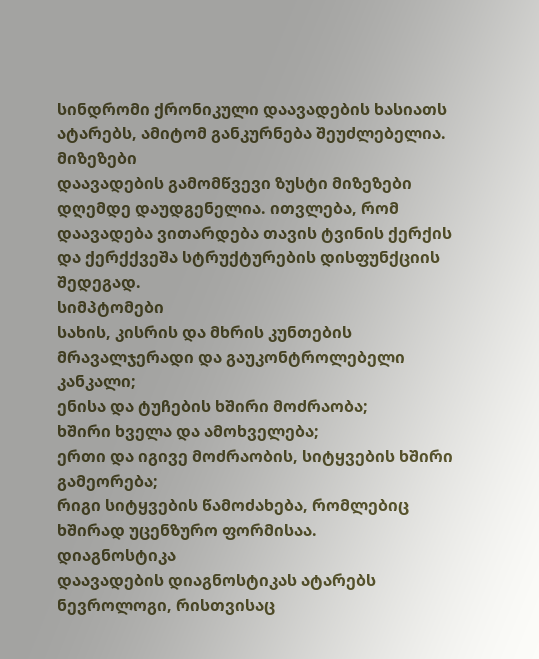სინდრომი ქრონიკული დაავადების ხასიათს ატარებს, ამიტომ განკურნება შეუძლებელია.
მიზეზები
დაავადების გამომწვევი ზუსტი მიზეზები დღემდე დაუდგენელია. ითვლება, რომ დაავადება ვითარდება თავის ტვინის ქერქის და ქერქქვეშა სტრუქტურების დისფუნქციის შედეგად.
სიმპტომები
სახის, კისრის და მხრის კუნთების მრავალჯერადი და გაუკონტროლებელი კანკალი;
ენისა და ტუჩების ხშირი მოძრაობა;
ხშირი ხველა და ამოხველება;
ერთი და იგივე მოძრაობის, სიტყვების ხშირი გამეორება;
რიგი სიტყვების წამოძახება, რომლებიც ხშირად უცენზურო ფორმისაა.
დიაგნოსტიკა
დაავადების დიაგნოსტიკას ატარებს ნევროლოგი, რისთვისაც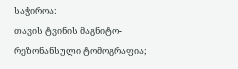საჭიროა:
თავის ტვინის მაგნიტო-რეზონანსული ტომოგრაფია;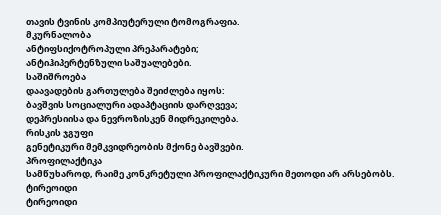თავის ტვინის კომპიუტერული ტომოგრაფია.
მკურნალობა
ანტიფსიქოტროპული პრეპარატები;
ანტიჰიპერტენზული საშუალებები.
საშიშროება
დაავადების გართულება შეიძლება იყოს:
ბავშვის სოციალური ადაპტაციის დარღვევა;
დეპრესიისა და ნევროზისკენ მიდრეკილება.
რისკის ჯგუფი
გენეტიკური მემკვიდრეობის მქონე ბავშვები.
პროფილაქტიკა
სამწუხაროდ, რაიმე კონკრეტული პროფილაქტიკური მეთოდი არ არსებობს.
ტირეოიდი
ტირეოიდი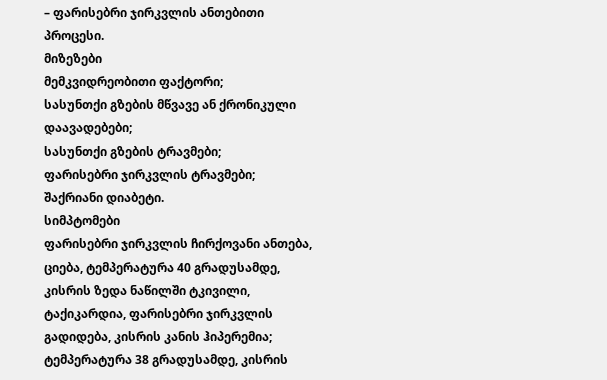– ფარისებრი ჯირკვლის ანთებითი პროცესი.
მიზეზები
მემკვიდრეობითი ფაქტორი;
სასუნთქი გზების მწვავე ან ქრონიკული დაავადებები;
სასუნთქი გზების ტრავმები;
ფარისებრი ჯირკვლის ტრავმები;
შაქრიანი დიაბეტი.
სიმპტომები
ფარისებრი ჯირკვლის ჩირქოვანი ანთება, ციება, ტემპერატურა 40 გრადუსამდე, კისრის ზედა ნაწილში ტკივილი, ტაქიკარდია, ფარისებრი ჯირკვლის გადიდება, კისრის კანის ჰიპერემია;
ტემპერატურა 38 გრადუსამდე, კისრის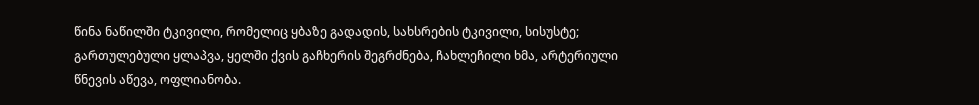წინა ნაწილში ტკივილი, რომელიც ყბაზე გადადის, სახსრების ტკივილი, სისუსტე;
გართულებული ყლაპვა, ყელში ქვის გაჩხერის შეგრძნება, ჩახლეჩილი ხმა, არტერიული წნევის აწევა, ოფლიანობა.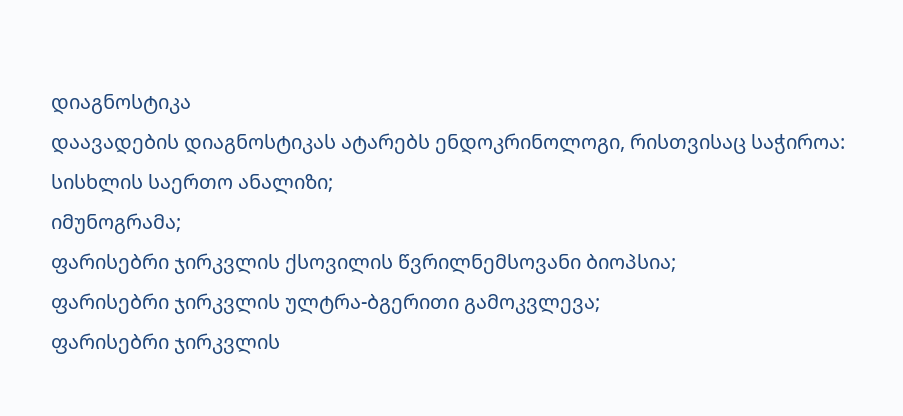დიაგნოსტიკა
დაავადების დიაგნოსტიკას ატარებს ენდოკრინოლოგი, რისთვისაც საჭიროა:
სისხლის საერთო ანალიზი;
იმუნოგრამა;
ფარისებრი ჯირკვლის ქსოვილის წვრილნემსოვანი ბიოპსია;
ფარისებრი ჯირკვლის ულტრა-ბგერითი გამოკვლევა;
ფარისებრი ჯირკვლის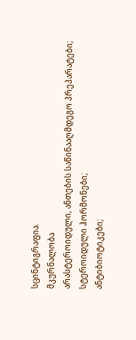სცინტიგრაფია.
მკურნალობა
არასტეროიდული, ანთების საწინააღმდეგო პრეპარატები;
სტეროიდული ჰორმონები;
ანტიბიოტიკები;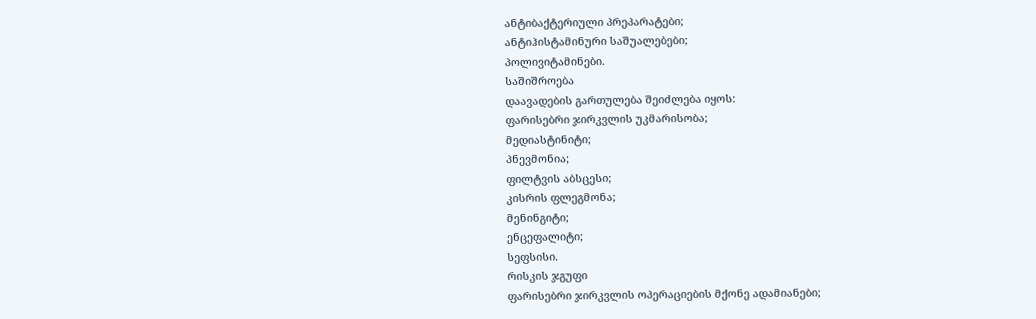ანტიბაქტერიული პრეპარატები;
ანტიჰისტამინური საშუალებები;
პოლივიტამინები.
საშიშროება
დაავადების გართულება შეიძლება იყოს:
ფარისებრი ჯირკვლის უკმარისობა;
მედიასტინიტი;
პნევმონია;
ფილტვის აბსცესი;
კისრის ფლეგმონა;
მენინგიტი;
ენცეფალიტი;
სეფსისი.
რისკის ჯგუფი
ფარისებრი ჯირკვლის ოპერაციების მქონე ადამიანები;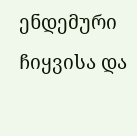ენდემური ჩიყვისა და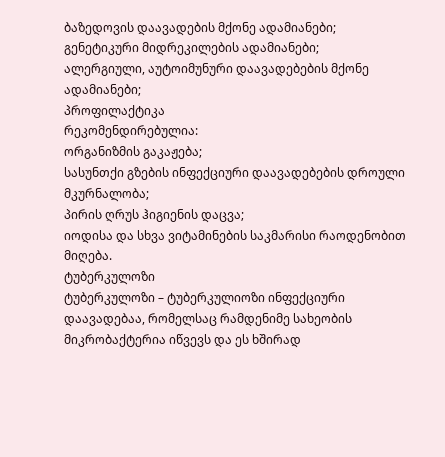ბაზედოვის დაავადების მქონე ადამიანები;
გენეტიკური მიდრეკილების ადამიანები;
ალერგიული, აუტოიმუნური დაავადებების მქონე ადამიანები;
პროფილაქტიკა
რეკომენდირებულია:
ორგანიზმის გაკაჟება;
სასუნთქი გზების ინფექციური დაავადებების დროული მკურნალობა;
პირის ღრუს ჰიგიენის დაცვა;
იოდისა და სხვა ვიტამინების საკმარისი რაოდენობით მიღება.
ტუბერკულოზი
ტუბერკულოზი – ტუბერკულიოზი ინფექციური დაავადებაა, რომელსაც რამდენიმე სახეობის მიკრობაქტერია იწვევს და ეს ხშირად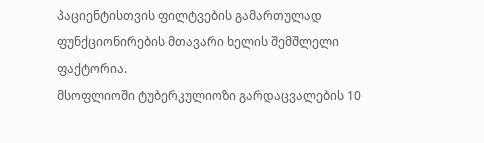პაციენტისთვის ფილტვების გამართულად ფუნქციონირების მთავარი ხელის შემშლელი ფაქტორია.
მსოფლიოში ტუბერკულიოზი გარდაცვალების 10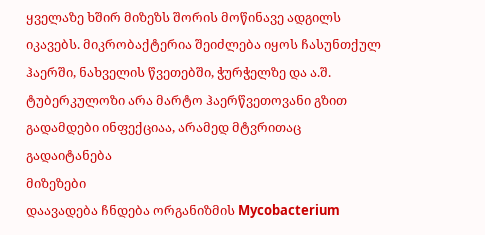ყველაზე ხშირ მიზეზს შორის მოწინავე ადგილს იკავებს. მიკრობაქტერია შეიძლება იყოს ჩასუნთქულ ჰაერში, ნახველის წვეთებში, ჭურჭელზე და ა.შ. ტუბერკულოზი არა მარტო ჰაერწვეთოვანი გზით გადამდები ინფექციაა, არამედ მტვრითაც გადაიტანება
მიზეზები
დაავადება ჩნდება ორგანიზმის Mycobacterium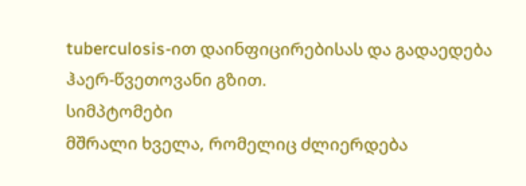tuberculosis-ით დაინფიცირებისას და გადაედება ჰაერ-წვეთოვანი გზით.
სიმპტომები
მშრალი ხველა, რომელიც ძლიერდება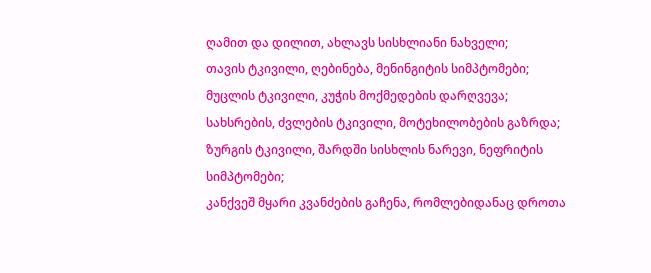ღამით და დილით, ახლავს სისხლიანი ნახველი;
თავის ტკივილი, ღებინება, მენინგიტის სიმპტომები;
მუცლის ტკივილი, კუჭის მოქმედების დარღვევა;
სახსრების, ძვლების ტკივილი, მოტეხილობების გაზრდა;
ზურგის ტკივილი, შარდში სისხლის ნარევი, ნეფრიტის სიმპტომები;
კანქვეშ მყარი კვანძების გაჩენა, რომლებიდანაც დროთა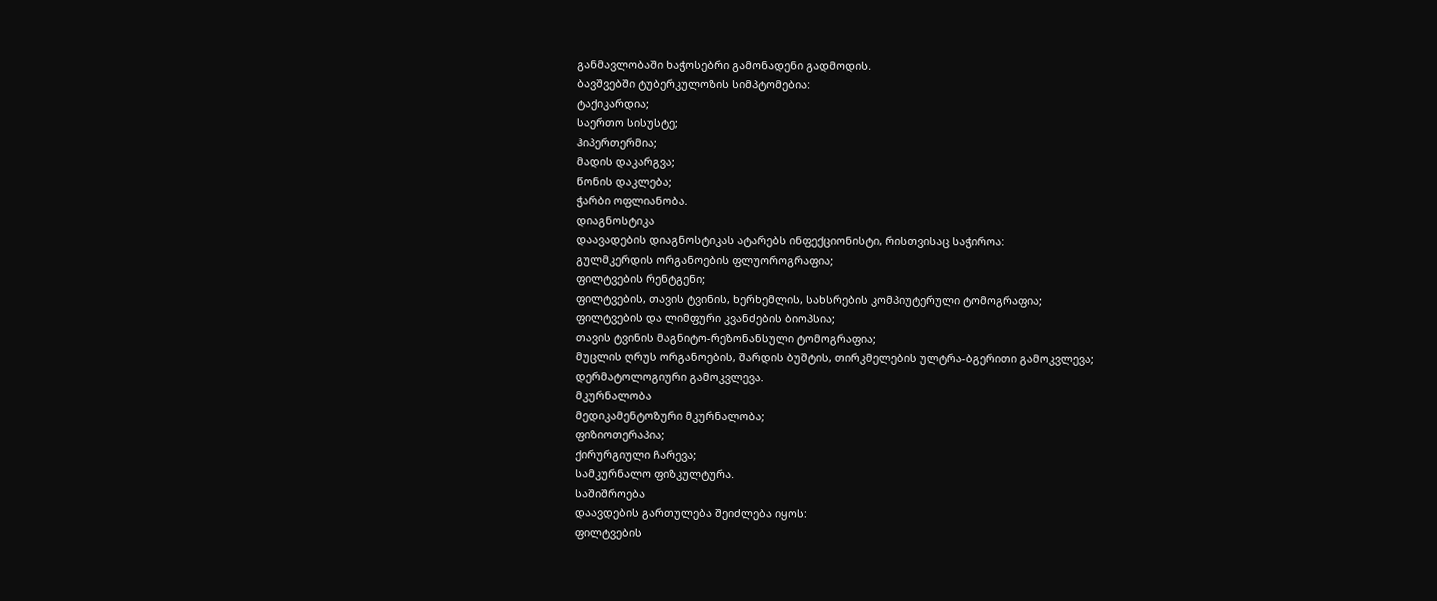განმავლობაში ხაჭოსებრი გამონადენი გადმოდის.
ბავშვებში ტუბერკულოზის სიმპტომებია:
ტაქიკარდია;
საერთო სისუსტე;
ჰიპერთერმია;
მადის დაკარგვა;
წონის დაკლება;
ჭარბი ოფლიანობა.
დიაგნოსტიკა
დაავადების დიაგნოსტიკას ატარებს ინფექციონისტი, რისთვისაც საჭიროა:
გულმკერდის ორგანოების ფლუოროგრაფია;
ფილტვების რენტგენი;
ფილტვების, თავის ტვინის, ხერხემლის, სახსრების კომპიუტერული ტომოგრაფია;
ფილტვების და ლიმფური კვანძების ბიოპსია;
თავის ტვინის მაგნიტო-რეზონანსული ტომოგრაფია;
მუცლის ღრუს ორგანოების, შარდის ბუშტის, თირკმელების ულტრა-ბგერითი გამოკვლევა;
დერმატოლოგიური გამოკვლევა.
მკურნალობა
მედიკამენტოზური მკურნალობა;
ფიზიოთერაპია;
ქირურგიული ჩარევა;
სამკურნალო ფიზკულტურა.
საშიშროება
დაავდების გართულება შეიძლება იყოს:
ფილტვების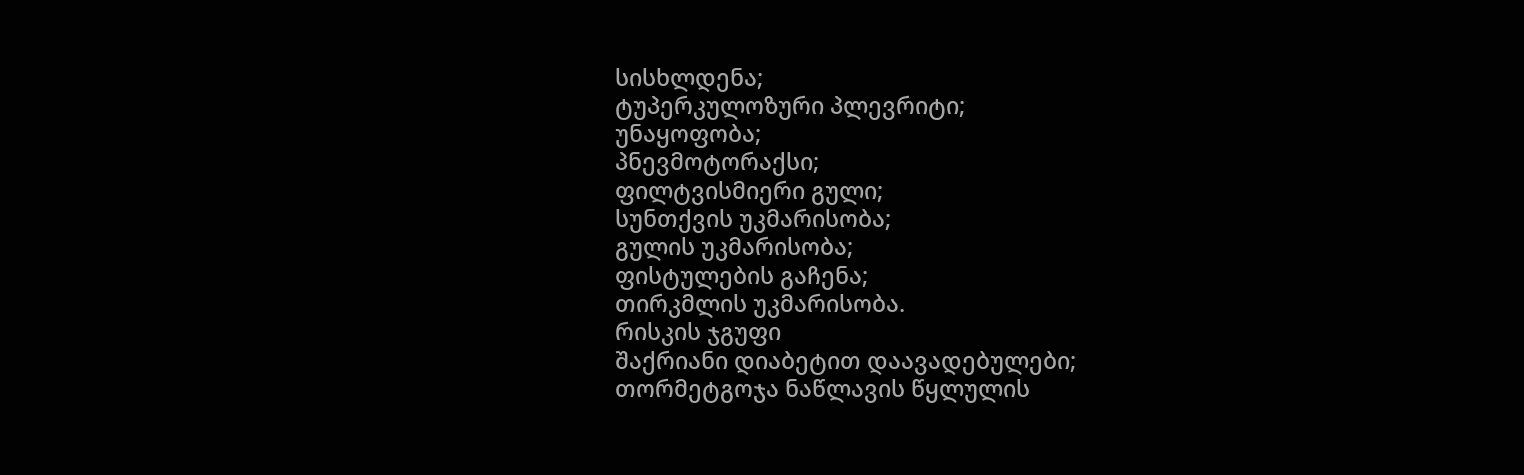სისხლდენა;
ტუპერკულოზური პლევრიტი;
უნაყოფობა;
პნევმოტორაქსი;
ფილტვისმიერი გული;
სუნთქვის უკმარისობა;
გულის უკმარისობა;
ფისტულების გაჩენა;
თირკმლის უკმარისობა.
რისკის ჯგუფი
შაქრიანი დიაბეტით დაავადებულები;
თორმეტგოჯა ნაწლავის წყლულის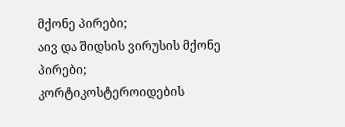მქონე პირები;
აივ და შიდსის ვირუსის მქონე პირები;
კორტიკოსტეროიდების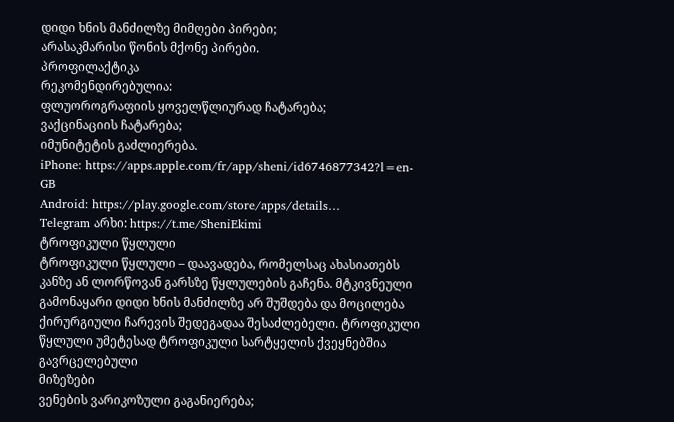დიდი ხნის მანძილზე მიმღები პირები;
არასაკმარისი წონის მქონე პირები.
პროფილაქტიკა
რეკომენდირებულია:
ფლუოროგრაფიის ყოველწლიურად ჩატარება;
ვაქცინაციის ჩატარება;
იმუნიტეტის გაძლიერება.
iPhone: https://apps.apple.com/fr/app/sheni/id6746877342?l=en-GB
Android: https://play.google.com/store/apps/details…
Telegram არხი: https://t.me/SheniEkimi
ტროფიკული წყლული
ტროფიკული წყლული – დაავადება, რომელსაც ახასიათებს კანზე ან ლორწოვან გარსზე წყლულების გაჩენა. მტკივნეული გამონაყარი დიდი ხნის მანძილზე არ შუშდება და მოცილება ქირურგიული ჩარევის შედეგადაა შესაძლებელი. ტროფიკული წყლული უმეტესად ტროფიკული სარტყელის ქვეყნებშია გავრცელებული
მიზეზები
ვენების ვარიკოზული გაგანიერება;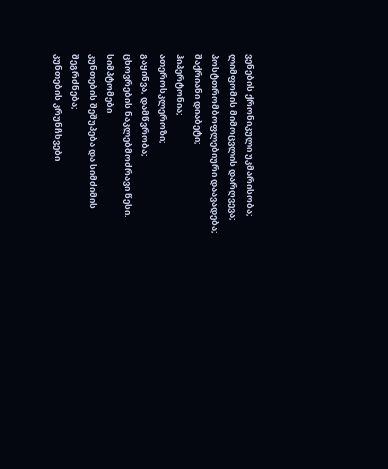ვენების ქრონიკული უკმარისობა;
ლიმფომის მიმოცვლის დარღვევა;
პოსტთრომბოფლებიური დაავადება;
შაქრიანი დიაბეტი;
ჰიპერტონია;
ათეროსკლეროზი;
გაყინვა, დამწვრობა;
ცხოვრების ნაკლებმოძრავი წესი.
სიმპტომები
კუნთების შეშუპება და სიმძიმის შეგრძნება;
კუნთების კრუნჩხვები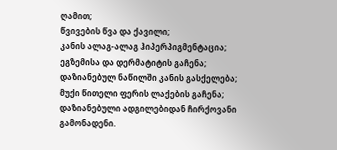ღამით;
წვივების წვა და ქავილი;
კანის ალაგ-ალაგ ჰიპერპიგმენტაცია;
ეგზემისა და დერმატიტის გაჩენა;
დაზიანებულ ნაწილში კანის გასქელება;
მუქი წითელი ფერის ლაქების გაჩენა;
დაზიანებული ადგილებიდან ჩირქოვანი გამონადენი.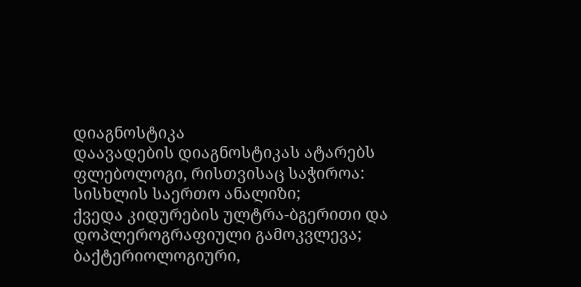დიაგნოსტიკა
დაავადების დიაგნოსტიკას ატარებს ფლებოლოგი, რისთვისაც საჭიროა:
სისხლის საერთო ანალიზი;
ქვედა კიდურების ულტრა-ბგერითი და დოპლეროგრაფიული გამოკვლევა;
ბაქტერიოლოგიური,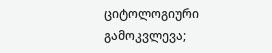ციტოლოგიური გამოკვლევა;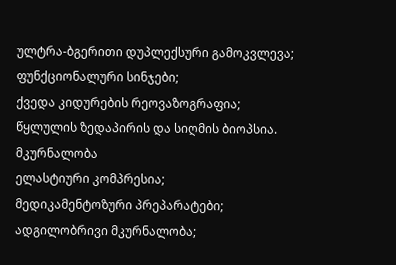ულტრა-ბგერითი დუპლექსური გამოკვლევა;
ფუნქციონალური სინჯები;
ქვედა კიდურების რეოვაზოგრაფია;
წყლულის ზედაპირის და სიღმის ბიოპსია.
მკურნალობა
ელასტიური კომპრესია;
მედიკამენტოზური პრეპარატები;
ადგილობრივი მკურნალობა;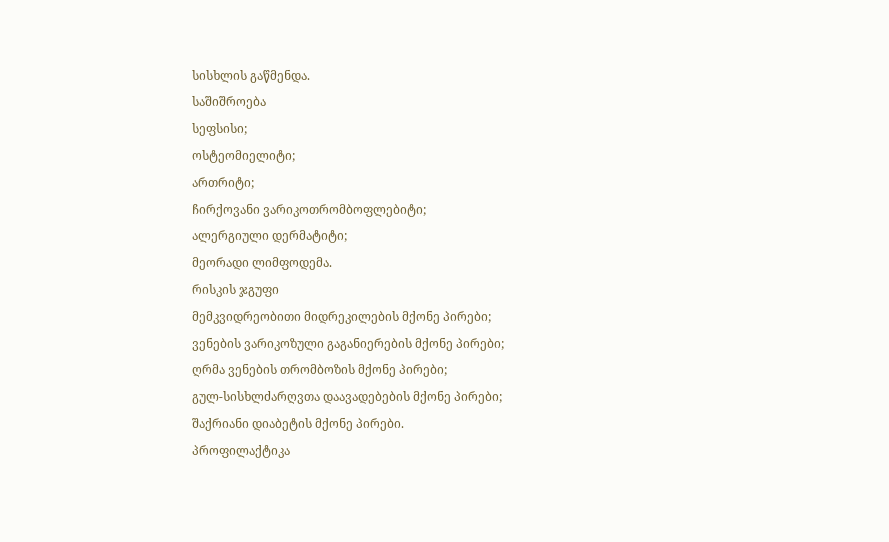სისხლის გაწმენდა.
საშიშროება
სეფსისი;
ოსტეომიელიტი;
ართრიტი;
ჩირქოვანი ვარიკოთრომბოფლებიტი;
ალერგიული დერმატიტი;
მეორადი ლიმფოდემა.
რისკის ჯგუფი
მემკვიდრეობითი მიდრეკილების მქონე პირები;
ვენების ვარიკოზული გაგანიერების მქონე პირები;
ღრმა ვენების თრომბოზის მქონე პირები;
გულ-სისხლძარღვთა დაავადებების მქონე პირები;
შაქრიანი დიაბეტის მქონე პირები.
პროფილაქტიკა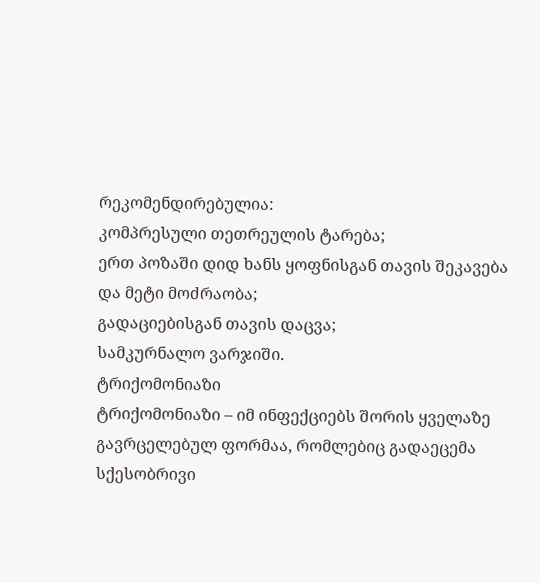რეკომენდირებულია:
კომპრესული თეთრეულის ტარება;
ერთ პოზაში დიდ ხანს ყოფნისგან თავის შეკავება და მეტი მოძრაობა;
გადაციებისგან თავის დაცვა;
სამკურნალო ვარჯიში.
ტრიქომონიაზი
ტრიქომონიაზი – იმ ინფექციებს შორის ყველაზე გავრცელებულ ფორმაა, რომლებიც გადაეცემა სქესობრივი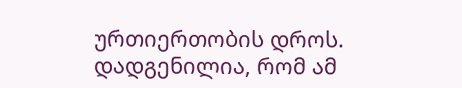ურთიერთობის დროს. დადგენილია, რომ ამ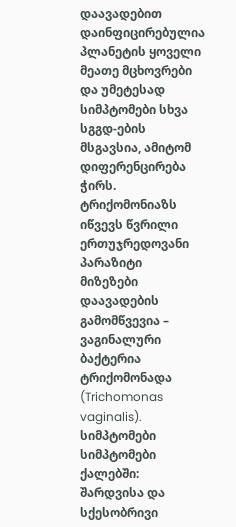დაავადებით დაინფიცირებულია პლანეტის ყოველი მეათე მცხოვრები და უმეტესად სიმპტომები სხვა სგგდ-ების მსგავსია, ამიტომ დიფერენცირება ჭირს. ტრიქომონიაზს იწვევს წვრილი ერთუჯრედოვანი პარაზიტი
მიზეზები
დაავადების გამომწვევია – ვაგინალური ბაქტერია ტრიქომონადა (Trichomonas vaginalis).
სიმპტომები
სიმპტომები ქალებში:
შარდვისა და სქესობრივი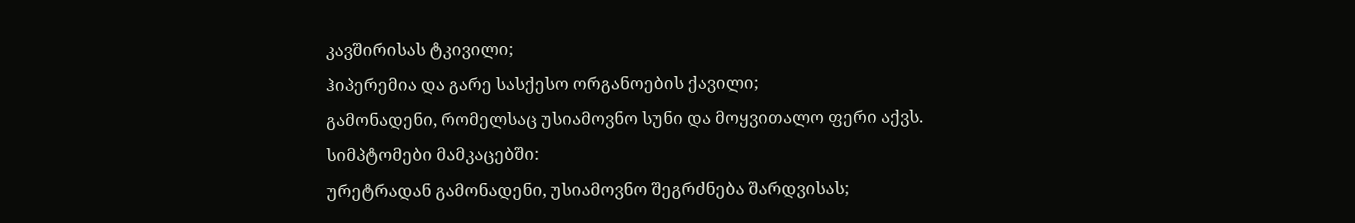კავშირისას ტკივილი;
ჰიპერემია და გარე სასქესო ორგანოების ქავილი;
გამონადენი, რომელსაც უსიამოვნო სუნი და მოყვითალო ფერი აქვს.
სიმპტომები მამკაცებში:
ურეტრადან გამონადენი, უსიამოვნო შეგრძნება შარდვისას;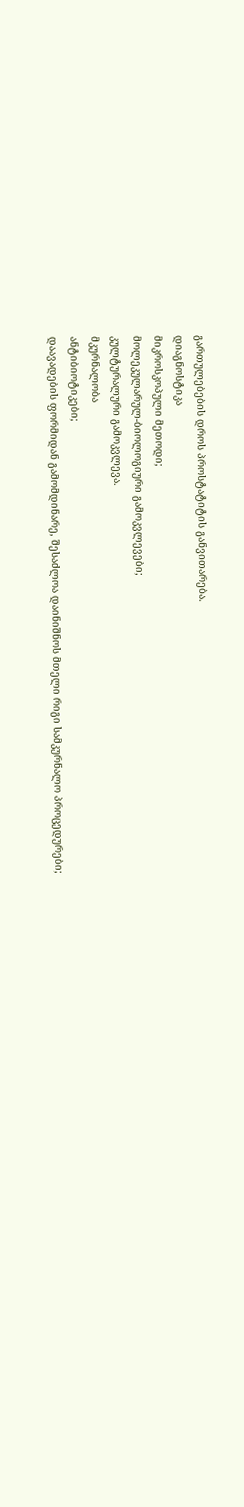გართულებების დროს პროსტატიტის განვითარება.
დიაგნოსტიკა
მიკროსკოპული მეთოდი;
მოლეკულარულ-ბიოლოგიური გამოკვლევები;
კულტურალური გამოკვლევა.
მკურნალობა
ანტიბიოტიკები;
დაავადების ფორმიდან გამომდინარე, შესაძლოა დაინიშნოს მთელი რიგი სამკურნალო პროცედურები;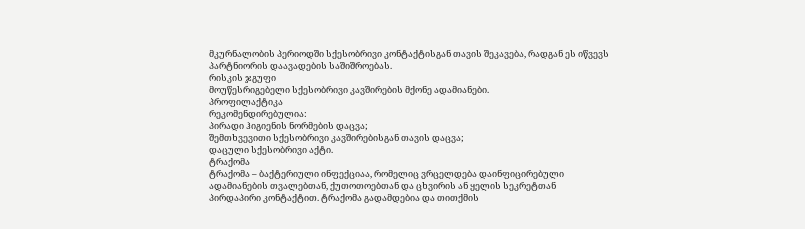მკურნალობის პერიოდში სქესობრივი კონტაქტისგან თავის შეკავება, რადგან ეს იწვევს პარტნიორის დაავადების საშიშროებას.
რისკის ჯგუფი
მოუწესრიგებელი სქესობრივი კავშირების მქონე ადამიანები.
პროფილაქტიკა
რეკომენდირებულია:
პირადი ჰიგიენის ნორმების დაცვა;
შემთხვევითი სქესობრივი კავშირებისგან თავის დაცვა;
დაცული სქესობრივი აქტი.
ტრაქომა
ტრაქომა – ბაქტერიული ინფექციაა, რომელიც ვრცელდება დაინფიცირებული ადამიანების თვალებთან, ქუთოთოებთან და ცხვირის ან ყელის სეკრეტთან პირდაპირი კონტაქტით. ტრაქომა გადამდებია და თითქმის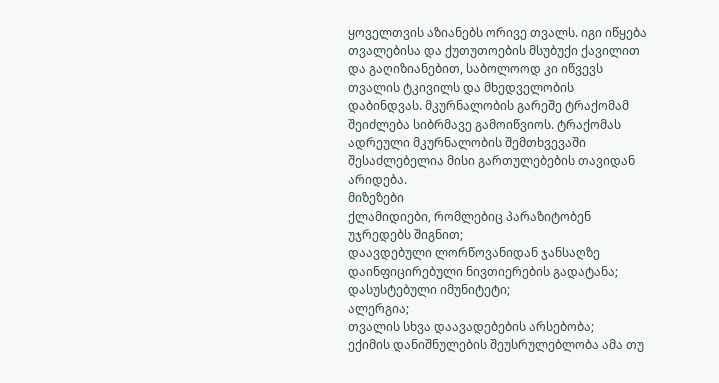ყოველთვის აზიანებს ორივე თვალს. იგი იწყება თვალებისა და ქუთუთოების მსუბუქი ქავილით და გაღიზიანებით, საბოლოოდ კი იწვევს თვალის ტკივილს და მხედველობის დაბინდვას. მკურნალობის გარეშე ტრაქომამ შეიძლება სიბრმავე გამოიწვიოს. ტრაქომას ადრეული მკურნალობის შემთხვევაში შესაძლებელია მისი გართულებების თავიდან არიდება.
მიზეზები
ქლამიდიები, რომლებიც პარაზიტობენ უჯრედებს შიგნით;
დაავდებული ლორწოვანიდან ჯანსაღზე დაინფიცირებული ნივთიერების გადატანა;
დასუსტებული იმუნიტეტი;
ალერგია;
თვალის სხვა დაავადებების არსებობა;
ექიმის დანიშნულების შეუსრულებლობა ამა თუ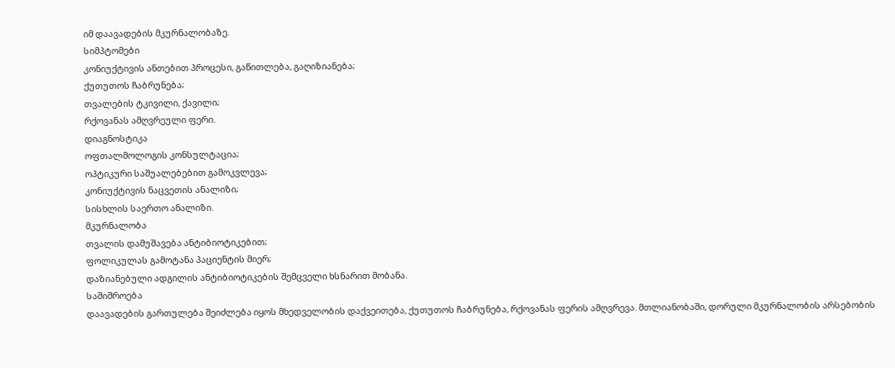იმ დაავადების მკურნალობაზე.
სიმპტომები
კონიუქტივის ანთებით პროცესი, გაწითლება, გაღიზიანება;
ქუთუთოს ჩაბრუნება;
თვალების ტკივილი, ქავილი;
რქოვანას ამღვრეული ფერი.
დიაგნოსტიკა
ოფთალმოლოგის კონსულტაცია;
ოპტიკური საშუალებებით გამოკვლევა;
კონიუქტივის ნაცვეთის ანალიზი;
სისხლის საერთო ანალიზი.
მკურნალობა
თვალის დამუშავება ანტიბიოტიკებით;
ფოლიკულას გამოტანა პაციენტის მიერ;
დაზიანებული ადგილის ანტიბიოტიკების შემცველი ხსნარით მობანა.
საშიშროება
დაავადების გართულება შეიძლება იყოს მხედველობის დაქვეითება, ქუთუთოს ჩაბრუნება, რქოვანას ფერის ამღვრევა. მთლიანობაში, დორული მკურნალობის არსებობის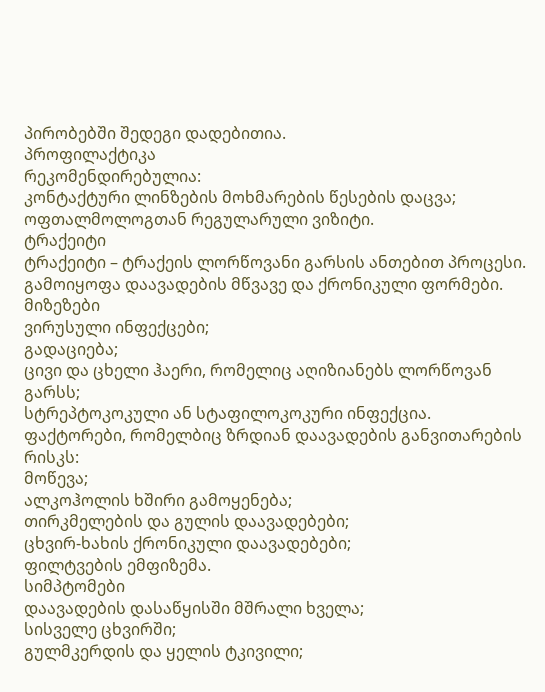პირობებში შედეგი დადებითია.
პროფილაქტიკა
რეკომენდირებულია:
კონტაქტური ლინზების მოხმარების წესების დაცვა;
ოფთალმოლოგთან რეგულარული ვიზიტი.
ტრაქეიტი
ტრაქეიტი – ტრაქეის ლორწოვანი გარსის ანთებით პროცესი. გამოიყოფა დაავადების მწვავე და ქრონიკული ფორმები.
მიზეზები
ვირუსული ინფექცები;
გადაციება;
ცივი და ცხელი ჰაერი, რომელიც აღიზიანებს ლორწოვან გარსს;
სტრეპტოკოკული ან სტაფილოკოკური ინფექცია.
ფაქტორები, რომელბიც ზრდიან დაავადების განვითარების რისკს:
მოწევა;
ალკოჰოლის ხშირი გამოყენება;
თირკმელების და გულის დაავადებები;
ცხვირ-ხახის ქრონიკული დაავადებები;
ფილტვების ემფიზემა.
სიმპტომები
დაავადების დასაწყისში მშრალი ხველა;
სისველე ცხვირში;
გულმკერდის და ყელის ტკივილი;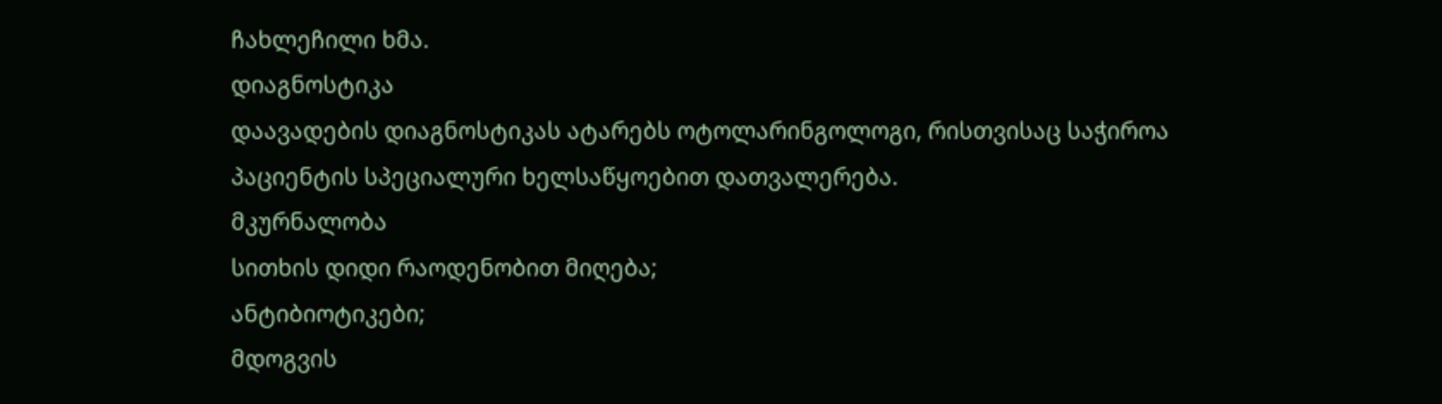ჩახლეჩილი ხმა.
დიაგნოსტიკა
დაავადების დიაგნოსტიკას ატარებს ოტოლარინგოლოგი, რისთვისაც საჭიროა პაციენტის სპეციალური ხელსაწყოებით დათვალერება.
მკურნალობა
სითხის დიდი რაოდენობით მიღება;
ანტიბიოტიკები;
მდოგვის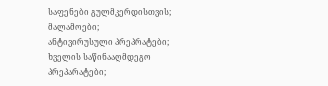საფენები გულმკერდისთვის;
მალამოები;
ანტივირუსული პრეპრატები;
ხველის საწინააღმდეგო პრეპარატები;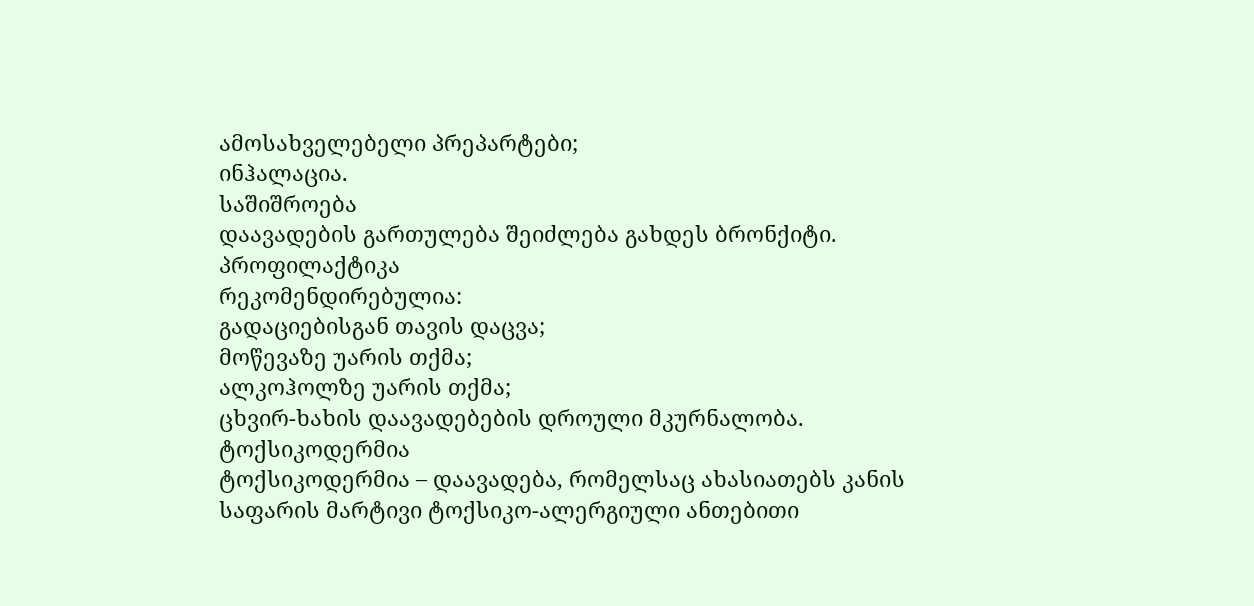ამოსახველებელი პრეპარტები;
ინჰალაცია.
საშიშროება
დაავადების გართულება შეიძლება გახდეს ბრონქიტი.
პროფილაქტიკა
რეკომენდირებულია:
გადაციებისგან თავის დაცვა;
მოწევაზე უარის თქმა;
ალკოჰოლზე უარის თქმა;
ცხვირ-ხახის დაავადებების დროული მკურნალობა.
ტოქსიკოდერმია
ტოქსიკოდერმია – დაავადება, რომელსაც ახასიათებს კანის საფარის მარტივი ტოქსიკო-ალერგიული ანთებითი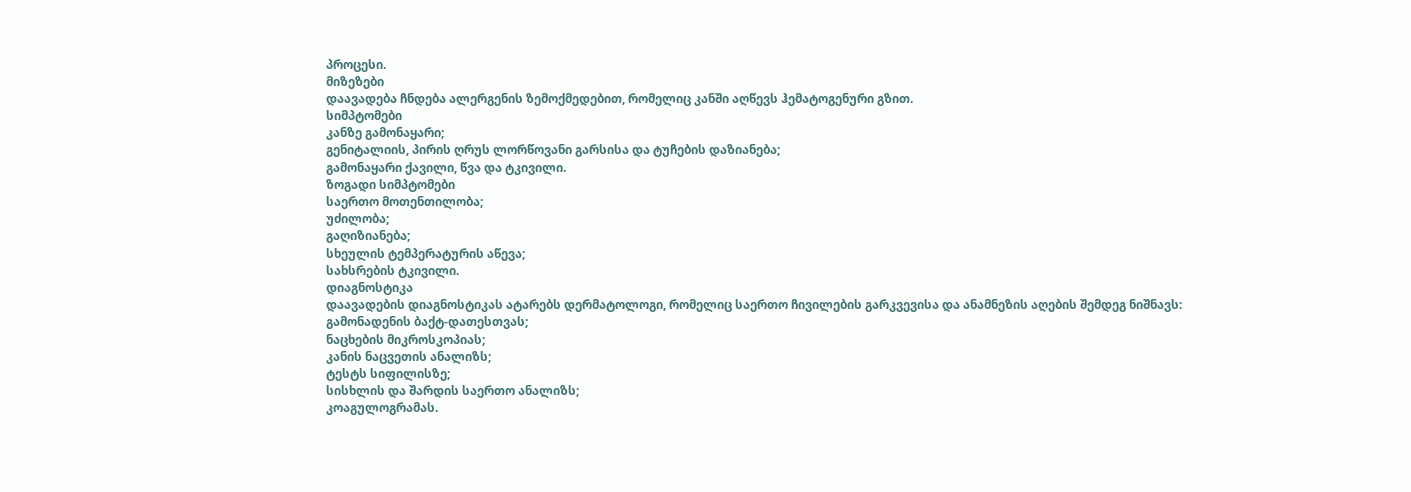პროცესი.
მიზეზები
დაავადება ჩნდება ალერგენის ზემოქმედებით, რომელიც კანში აღწევს ჰემატოგენური გზით.
სიმპტომები
კანზე გამონაყარი;
გენიტალიის, პირის ღრუს ლორწოვანი გარსისა და ტუჩების დაზიანება;
გამონაყარი ქავილი, წვა და ტკივილი.
ზოგადი სიმპტომები
საერთო მოთენთილობა;
უძილობა;
გაღიზიანება;
სხეულის ტემპერატურის აწევა;
სახსრების ტკივილი.
დიაგნოსტიკა
დაავადების დიაგნოსტიკას ატარებს დერმატოლოგი, რომელიც საერთო ჩივილების გარკვევისა და ანამნეზის აღების შემდეგ ნიშნავს:
გამონადენის ბაქტ-დათესთვას;
ნაცხების მიკროსკოპიას;
კანის ნაცვეთის ანალიზს;
ტესტს სიფილისზე;
სისხლის და შარდის საერთო ანალიზს;
კოაგულოგრამას.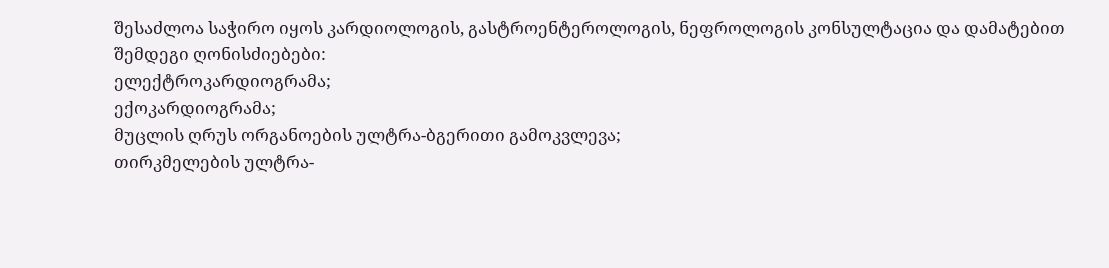შესაძლოა საჭირო იყოს კარდიოლოგის, გასტროენტეროლოგის, ნეფროლოგის კონსულტაცია და დამატებით შემდეგი ღონისძიებები:
ელექტროკარდიოგრამა;
ექოკარდიოგრამა;
მუცლის ღრუს ორგანოების ულტრა-ბგერითი გამოკვლევა;
თირკმელების ულტრა-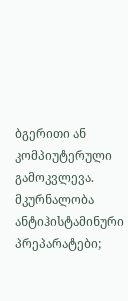ბგერითი ან კომპიუტერული გამოკვლევა.
მკურნალობა
ანტიჰისტამინური პრეპარატები;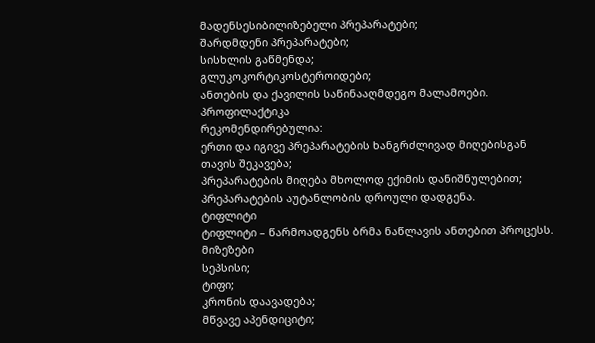მადენსესიბილიზებელი პრეპარატები;
შარდმდენი პრეპარატები;
სისხლის გაწმენდა;
გლუკოკორტიკოსტეროიდები;
ანთების და ქავილის საწინააღმდეგო მალამოები.
პროფილაქტიკა
რეკომენდირებულია:
ერთი და იგივე პრეპარატების ხანგრძლივად მიღებისგან თავის შეკავება;
პრეპარატების მიღება მხოლოდ ექიმის დანიშნულებით;
პრეპარატების აუტანლობის დროული დადგენა.
ტიფლიტი
ტიფლიტი – წარმოადგენს ბრმა ნაწლავის ანთებით პროცესს.
მიზეზები
სეპსისი;
ტიფი;
კრონის დაავადება;
მწვავე აპენდიციტი;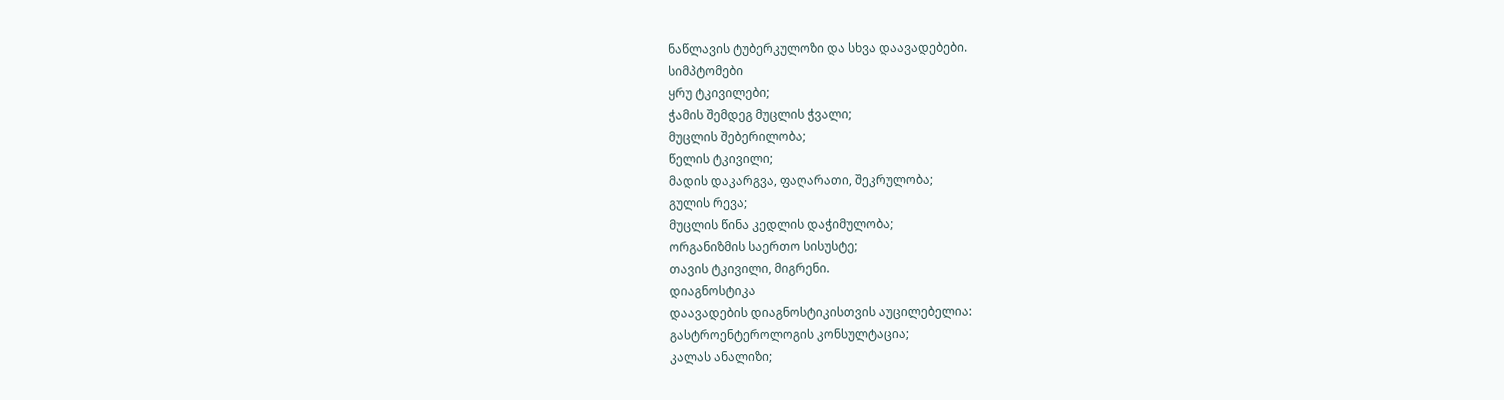ნაწლავის ტუბერკულოზი და სხვა დაავადებები.
სიმპტომები
ყრუ ტკივილები;
ჭამის შემდეგ მუცლის ჭვალი;
მუცლის შებერილობა;
წელის ტკივილი;
მადის დაკარგვა, ფაღარათი, შეკრულობა;
გულის რევა;
მუცლის წინა კედლის დაჭიმულობა;
ორგანიზმის საერთო სისუსტე;
თავის ტკივილი, მიგრენი.
დიაგნოსტიკა
დაავადების დიაგნოსტიკისთვის აუცილებელია:
გასტროენტეროლოგის კონსულტაცია;
კალას ანალიზი;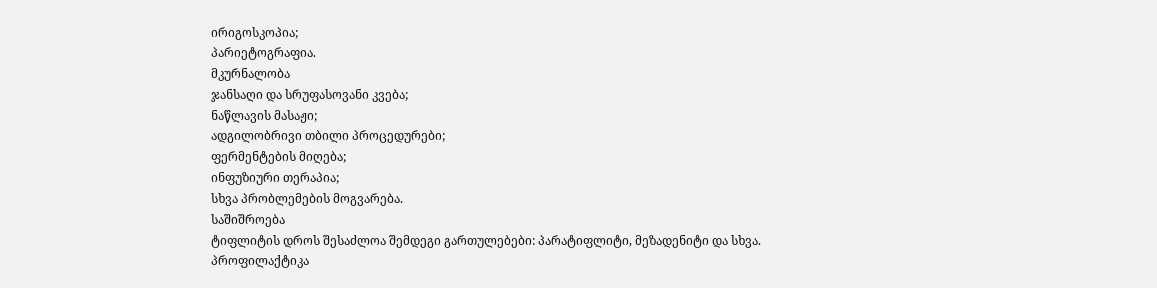ირიგოსკოპია;
პარიეტოგრაფია.
მკურნალობა
ჯანსაღი და სრუფასოვანი კვება;
ნაწლავის მასაჟი;
ადგილობრივი თბილი პროცედურები;
ფერმენტების მიღება;
ინფუზიური თერაპია;
სხვა პრობლემების მოგვარება.
საშიშროება
ტიფლიტის დროს შესაძლოა შემდეგი გართულებები: პარატიფლიტი, მეზადენიტი და სხვა.
პროფილაქტიკა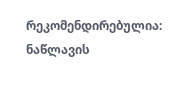რეკომენდირებულია:
ნაწლავის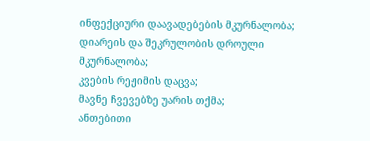ინფექციური დაავადებების მკურნალობა;
დიარეის და შეკრულობის დროული მკურნალობა;
კვების რეჟიმის დაცვა;
მავნე ჩვევებზე უარის თქმა;
ანთებითი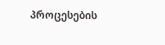პროცესების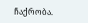ჩაქრობა.